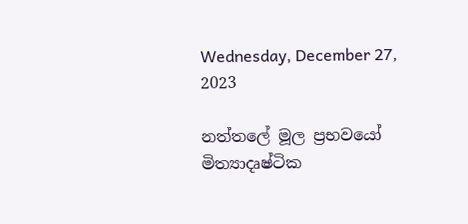Wednesday, December 27, 2023

නත්තලේ මූල ප්‍රභවයෝ මිත්‍යාදෘෂ්ටික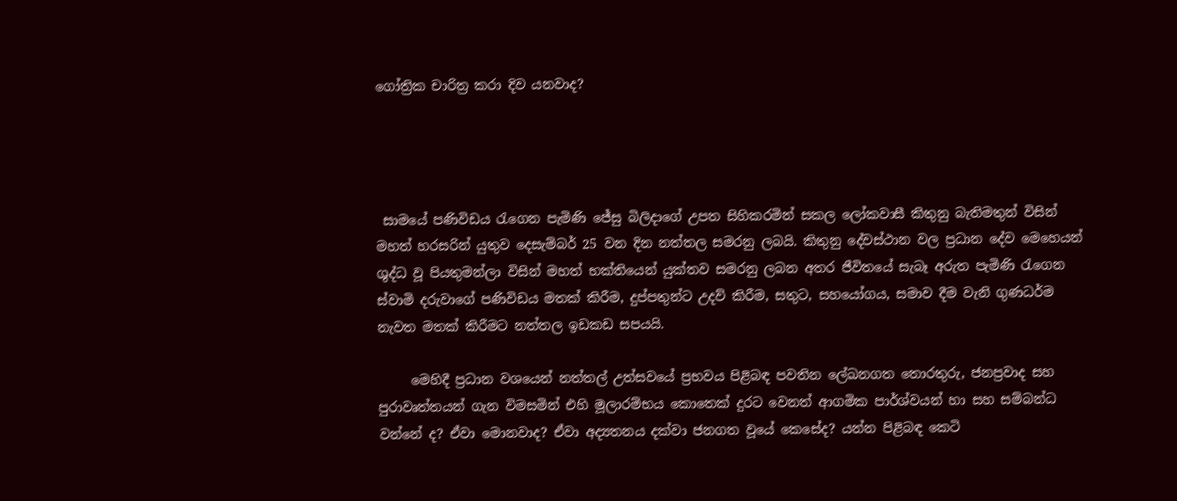ගෝත්‍රික චාරිත්‍ර කරා දිව යනවාද?




 සාමයේ පණිවිඩය රැගෙන පැමිණි ජේසු බිලිදාගේ උපත සිහිකරමින් සකල ලෝකවාසී කිතුනු බැතිමතුන් විසින් මහත් හරසරින් යුතුව දෙසැම්බර් 25 වන දින නත්තල සමරනු ලබයි. කිතුනු දේවස්ථාන වල ප්‍රධාන දේව මෙහෙයන් ශුද්ධ වූ පියතුමන්ලා විසින් මහත් භක්තියෙන් යුක්තව සමරනු ලබන අතර ජීවිතයේ සැබෑ අරුත පැමිණි රැගෙන ස්වාමි දරුවාගේ පණිවිඩය මතක් කිරීම, දුප්පතුන්ට උදව් කිරීම, සතුට, සහයෝගය, සමාව දීම වැනි ගුණධර්ම නැවත මතක් කිරීමට නත්තල ඉඩකඩ සපයයි.

     මෙහිදී ප්‍රධාන වශයෙන් නත්තල් උත්සවයේ ප්‍රභවය පිළිබඳ පවතින ලේඛනගත තොරතුරු, ජනප්‍රවාද සහ පුරාවෘත්තයන් ගැන විමසමින් එහි මූලාරම්භය කොතෙක් දුරට වෙනත් ආගමික පාර්ශ්වයන් හා සහ සම්බන්ධ වන්නේ ද? ඒවා මොනවාද? ඒවා අද්‍යතනය දක්වා ජනගත වූයේ කෙසේද? යන්න පිළිබඳ කෙටි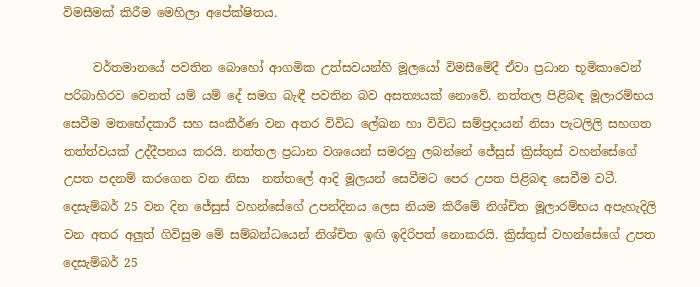විමසීමක් කිරීම මෙහිලා අපේක්ෂිතය.

     වර්තමානයේ පවතින බොහෝ ආගමික උත්සවයන්හි මූලයෝ විමසීමේදී ඒවා ප්‍රධාන භූමිකාවෙන් පරිබාහිරව වෙනත් යම් යම් දේ සමග බැඳී පවතින බව අසත්‍යයක් නොවේ. නත්තල පිළිබඳ මූලාරම්භය සෙවීම මතභේදකාරී සහ සංකීර්ණ වන අතර විවිධ ලේඛන හා විවිධ සම්ප්‍රදායන් නිසා පැටලිලි සහගත තත්ත්වයක් උද්දීපනය කරයි. නත්තල ප්‍රධාන වශයෙන් සමරනු ලබන්නේ ජේසුස් ක්‍රිස්තුස් වහන්සේගේ උපත පදනම් කරගෙන වන නිසා  නත්තලේ ආදි මූලයන් සෙවීමට පෙර උපත පිළිබඳ සෙවීම වටී. දෙසැම්බර් 25 වන දින ජේසුස් වහන්සේගේ උපන්දිනය ලෙස නියම කිරීමේ නිශ්චිත මූලාරම්භය අපැහැදිලි වන අතර අලුත් ගිවිසුම මේ සම්බන්ධයෙන් නිශ්චිත ඉඟි ඉදිරිපත් නොකරයි. ක්‍රිස්තුස් වහන්සේගේ උපත දෙසැම්බර් 25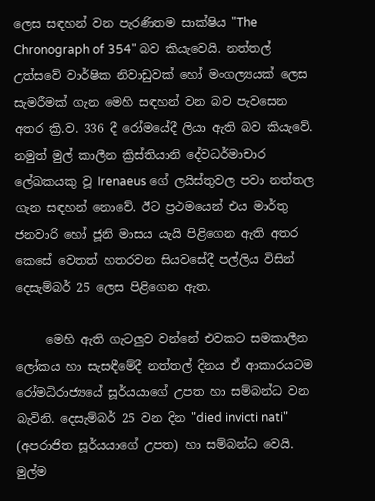ලෙස සඳහන් වන පැරණිතම සාක්ෂිය "The Chronograph of 354" බව කියැවෙයි. නත්තල් උත්සවේ වාර්ෂික නිවාඩුවක් හෝ මංගල්‍යයක් ලෙස සැමරීමක් ගැන මෙහි සඳහන් වන බව පැවසෙන අතර ක්‍රි.ව. 336 දී රෝමයේදී ලියා ඇති බව කියැවේ. නමුත් මුල් කාලීන ක්‍රිස්තියානි දේවධර්මාචාර ලේඛකයකු වූ Irenaeus ගේ ලයිස්තුවල පවා නත්තල ගැන සඳහන් නොවේ. ඊට ප්‍රථමයෙන් එය මාර්තු ජනවාරි හෝ ජූනි මාසය යැයි පිළිගෙන ඇති අතර කෙසේ වෙතත් හතරවන සියවසේදී පල්ලිය විසින් දෙසැම්බර් 25 ලෙස පිළිගෙන ඇත.

     මෙහි ඇති ගැටලුව වන්නේ එවකට සමකාලීන ලෝකය හා සැසඳීමේදී නත්තල් දිනය ඒ ආකාරයටම රෝමධිරාජ්‍යයේ සූර්යයාගේ උපත හා සම්බන්ධ වන බැවිනි. දෙසැම්බර් 25 වන දින "died invicti nati" (අපරාජිත සූර්යයාගේ උපත) හා සම්බන්ධ වෙයි. මුල්ම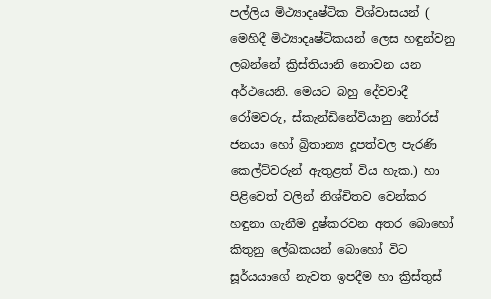පල්ලිය මිථ්‍යාදෘෂ්ටික විශ්වාසයන් ( මෙහිදී මිථ්‍යාදෘෂ්ටිකයන් ලෙස හඳුන්වනු ලබන්නේ ක්‍රිස්තියානි නොවන යන අර්ථයෙනි. මෙයට බහු දේවවාදී රෝමවරු, ස්කැන්ඩිනේවියානු නෝරස් ජනයා හෝ බ්‍රිතාන්‍ය දූපත්වල පැරණි කෙල්ට්වරුන් ඇතුළත් විය හැක.) හා පිළිවෙත් වලින් නිශ්චිතව වෙන්කර හඳුනා ගැනීම දුෂ්කරවන අතර බොහෝ කිතුනු ලේඛකයන් බොහෝ විට සූර්යයාගේ නැවත ඉපදීම හා ක්‍රිස්තුස්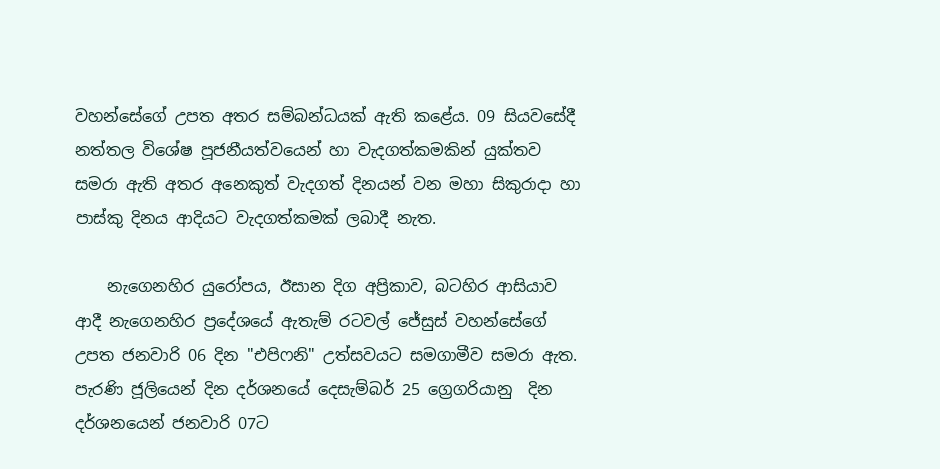වහන්සේගේ උපත අතර සම්බන්ධයක් ඇති කළේය. 09 සියවසේදී නත්තල විශේෂ පූජනීයත්වයෙන් හා වැදගත්කමකින් යුක්තව සමරා ඇති අතර අනෙකුත් වැදගත් දිනයන් වන මහා සිකුරාදා හා පාස්කු දිනය ආදියට වැදගත්කමක් ලබාදී නැත.

    නැගෙනහිර යුරෝපය, ඊසාන දිග අප්‍රිකාව, බටහිර ආසියාව ආදී නැගෙනහිර ප්‍රදේශයේ ඇතැම් රටවල් ජේසුස් වහන්සේගේ උපත ජනවාරි 06 දින "එපිෆනි" උත්සවයට සමගාමීව සමරා ඇත. පැරණි ජූලියෙන් දින දර්ශනයේ දෙසැම්බර් 25 ග්‍රෙගරියානු  දින දර්ශනයෙන් ජනවාරි 07ට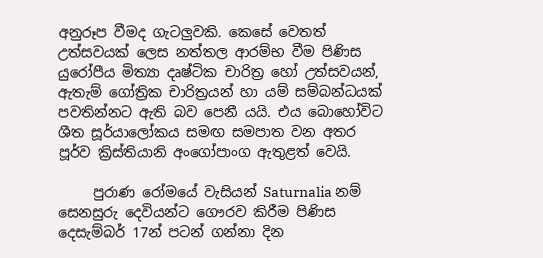අනුරූප වීමද ගැටලුවකි. කෙසේ වෙතත් උත්සවයක් ලෙස නත්තල ආරම්භ වීම පිණිස යුරෝපීය මිත්‍යා දෘෂ්ටික චාරිත්‍ර හෝ උත්සවයන්, ඇතැම් ගෝත්‍රික චාරිත්‍රයන් හා යම් සම්බන්ධයක් පවතින්නට ඇති බව පෙනී යයි. එය බොහෝවිට ශීත සූර්යාලෝකය සමඟ සමපාත වන අතර පූර්ව ක්‍රිස්තියානි අංගෝපාංග ඇතුළත් වෙයි.

     පුරාණ රෝමයේ වැසියන් Saturnalia නම් සෙනසුරු දෙවියන්ට ගෞරව කිරීම පිණිස දෙසැම්බර් 17න් පටන් ගන්නා දින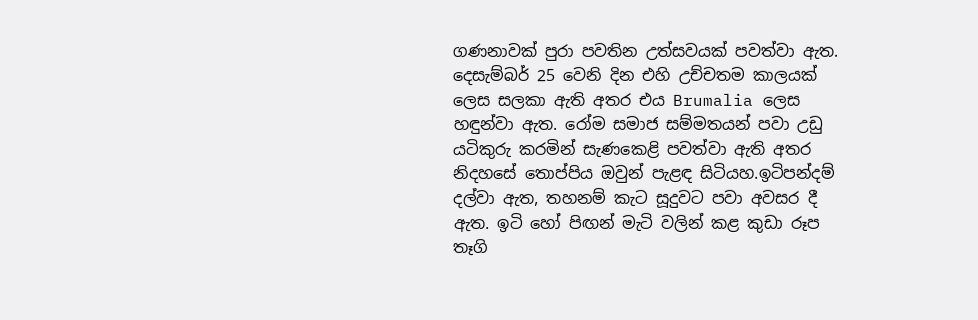ගණනාවක් පුරා පවතින උත්සවයක් පවත්වා ඇත. දෙසැම්බර් 25 වෙනි දින එහි උච්චතම කාලයක් ලෙස සලකා ඇති අතර එය Brumalia ලෙස හඳුන්වා ඇත. රෝම සමාජ සම්මතයන් පවා උඩු යටිකුරු කරමින් සැණකෙළි පවත්වා ඇති අතර නිදහසේ තොප්පිය ඔවුන් පැළඳ සිටියහ.ඉටිපන්දම් දල්වා ඇත, තහනම් කැට සූදුවට පවා අවසර දී ඇත. ඉටි හෝ පිඟන් මැටි වලින් කළ කුඩා රූප තෑගි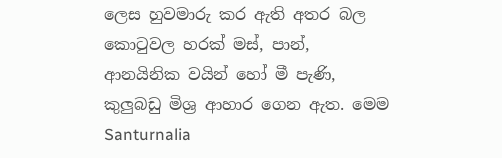ලෙස හුවමාරු කර ඇති අතර බල කොටුවල හරක් මස්, පාන්, ආනයිනික වයින් හෝ මී පැණි, කුලුබඩු මිශ්‍ර ආහාර ගෙන ඇත. මෙම Santurnalia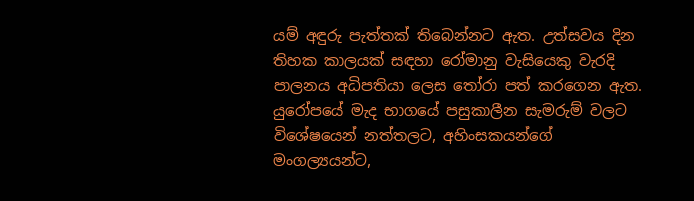යම් අඳුරු පැත්තක් තිබෙන්නට ඇත. උත්සවය දින තිහක කාලයක් සඳහා රෝමානු වැසියෙකු වැරදි පාලනය අධිපතියා ලෙස තෝරා පත් කරගෙන ඇත. යුරෝපයේ මැද භාගයේ පසුකාලීන සැමරුම් වලට විශේෂයෙන් නත්තලට, අහිංසකයන්ගේ මංගල්‍යයන්ට,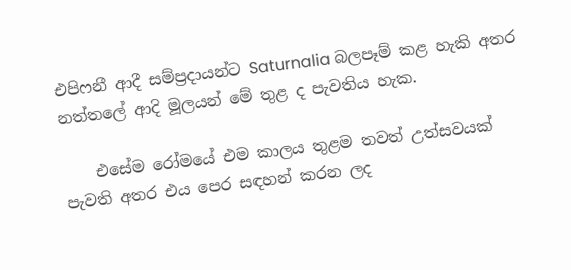එපිෆනී ආදී සම්ප්‍රදායන්ට Saturnalia බලපෑම් කළ හැකි අතර නත්තලේ ආදි මූලයන් මේ තුළ ද පැවතිය හැක.

    එසේම රෝමයේ එම කාලය තුළම තවත් උත්සවයක් පැවති අතර එය පෙර සඳහන් කරන ලද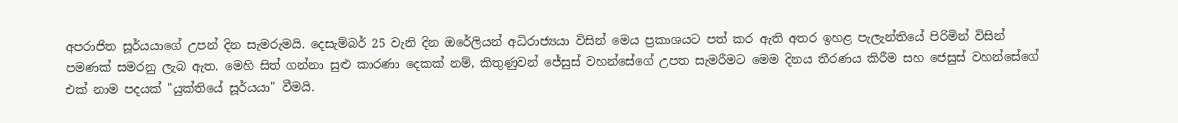අපරාජිත සූර්යයාගේ උපන් දින සැමරුමයි. දෙසැම්බර් 25 වැනි දින ඔරේලියන් අධිරාජ්‍යයා විසින් මෙය ප්‍රකාශයට පත් කර ඇති අතර ඉහළ පැලැන්තියේ පිරිමින් විසින් පමණක් සමරනු ලැබ ඇත. මෙහි සිත් ගන්නා සුළු කාරණා දෙකක් නම්, කිතුණුවන් ජේසුස් වහන්සේගේ උපත සැමරීමට මෙම දිනය තීරණය කිරීම සහ ජෙසුස් වහන්සේගේ එක් නාම පදයක් "යුක්තියේ සූර්යයා" වීමයි.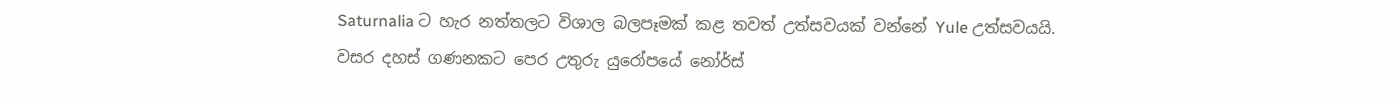Saturnalia ට හැර නත්තලට විශාල බලපෑමක් කළ තවත් උත්සවයක් වන්නේ Yule උත්සවයයි. වසර දහස් ගණනකට පෙර උතුරු යුරෝපයේ නෝර්ස්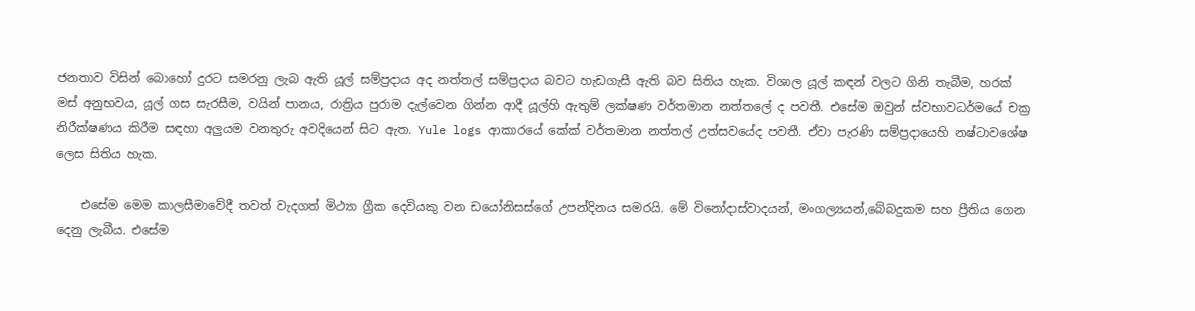ජනතාව විසින් බොහෝ දුරට සමරනු ලැබ ඇති යූල් සම්ප්‍රදාය අද නත්තල් සම්ප්‍රදාය බවට හැඩගැසී ඇති බව සිතිය හැක. විශාල යූල් කඳන් වලට ගිනි තැබීම, හරක් මස් අනුභවය, යූල් ගස සැරසීම, වයින් පානය, රාත්‍රිය පුරාම දැල්වෙන ගින්න ආදී යූල්හි ඇතුම් ලක්ෂණ වර්තමාන නත්තලේ ද පවතී. එසේම ඔවුන් ස්වභාවධර්මයේ චක්‍ර නිරීක්ෂණය කිරීම සඳහා අලුයම වනතුරු අවදියෙන් සිට ඇත. Yule logs ආකාරයේ කේක් වර්තමාන නත්තල් උත්සවයේද පවතී. ඒවා පැරණි සම්ප්‍රදායෙහි නෂ්ටාවශේෂ ලෙස සිතිය හැක.

    එසේම මෙම කාලසීමාවේදී තවත් වැදගත් මිථ්‍යා ග්‍රීක දෙවියකු වන ඩයෝනිසස්ගේ උපන්දිනය සමරයි. මේ විනෝදාස්වාදයන්, මංගල්‍යයන්,බේබදුකම සහ ප්‍රීතිය ගෙන දෙනු ලැබීය. එසේම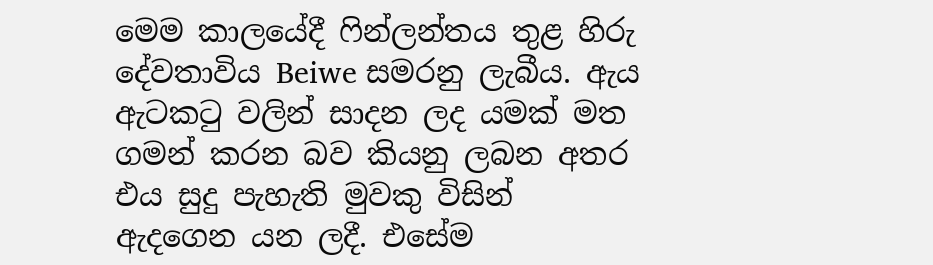මෙම කාලයේදී ෆින්ලන්තය තුළ හිරු දේවතාවිය Beiwe සමරනු ලැබීය. ඇය ඇටකටු වලින් සාදන ලද යමක් මත ගමන් කරන බව කියනු ලබන අතර එය සුදු පැහැති මුවකු විසින් ඇදගෙන යන ලදී. එසේම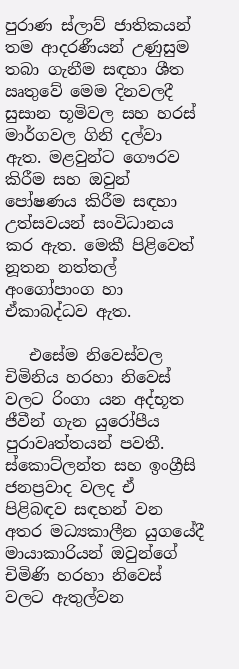පුරාණ ස්ලාව් ජාතිකයන් තම ආදරණීයන් උණුසුම තබා ගැනීම සඳහා ශීත ඍතුවේ මෙම දිනවලදී සුසාන භූමිවල සහ හරස් මාර්ගවල ගිනි දල්වා ඇත. මළවුන්ට ගෞරව කිරීම සහ ඔවුන් පෝෂණය කිරීම සඳහා උත්සවයන් සංවිධානය කර ඇත. මෙකී පිළිවෙත් නූතන නත්තල් අංගෝපාංග හා ඒකාබද්ධව ඇත.

   එසේම නිවෙස්වල චිමිනිය හරහා නිවෙස් වලට රිංගා යන අද්භූත ජීවීන් ගැන යුරෝපීය පුරාවෘත්තයන් පවතී. ස්කොට්ලන්ත සහ ඉංග්‍රීසි ජනප්‍රවාද වලද ඒ  පිළිබඳව සඳහන් වන අතර මධ්‍යකාලීන යුගයේදී මායාකාරියන් ඔවුන්ගේ චිමිණි හරහා නිවෙස් වලට ඇතුල්වන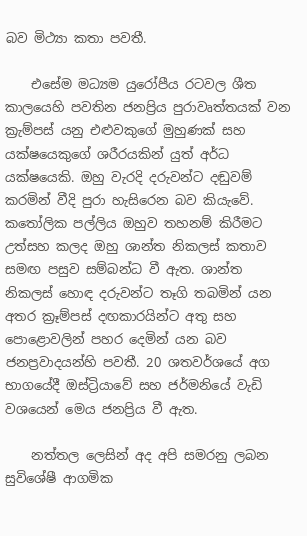බව මිථ්‍යා කතා පවතී.

    එසේම මධ්‍යම යුරෝපීය රටවල ශීත කාලයෙහි පවතින ජනප්‍රිය පුරාවෘත්තයක් වන ක්‍රැම්පස් යනු එළුවකුගේ මුහුණක් සහ යක්ෂයෙකුගේ ශරීරයකින් යුත් අර්ධ යක්ෂයෙකි. ඔහු වැරදි දරුවන්ට දඬුවම් කරමින් වීදි පුරා හැසිරෙන බව කියැවේ. කතෝලික පල්ලිය ඔහුව තහනම් කිරීමට උත්සහ කලද ඔහු ශාන්ත නිකලස් කතාව සමඟ පසුව සම්බන්ධ වී ඇත. ශාන්ත නිකලස් හොඳ දරුවන්ට තෑගි තබමින් යන අතර ක්‍රෑම්පස් දඟකාරයින්ට අතු සහ පොළොවලින් පහර දෙමින් යන බව ජනප්‍රවාදයන්හි පවතී. 20 ශතවර්ශයේ අග භාගයේදී ඔස්ට්‍රියාවේ සහ ජර්මනියේ වැඩි වශයෙන් මෙය ජනප්‍රිය වී ඇත.

    නත්තල ලෙසින් අද අපි සමරනු ලබන සුවිශේෂී ආගමික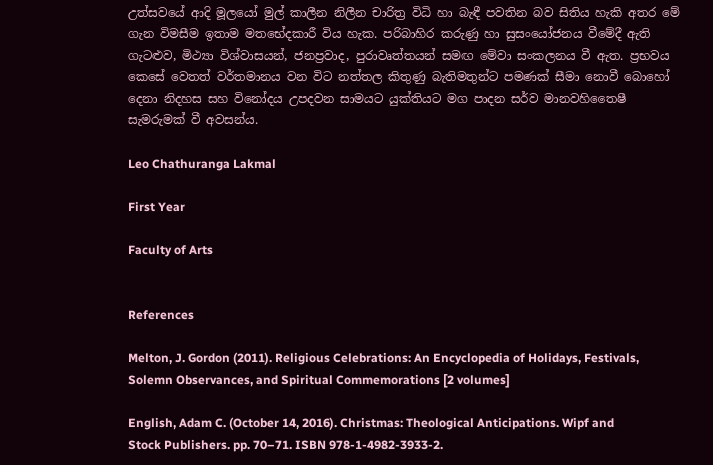උත්සවයේ ආදි මූලයෝ මුල් කාලීන නිලීන චාරිත්‍ර විධි හා බැඳී පවතින බව සිතිය හැකි අතර මේ ගැන විමසීම ඉතාම මතභේදකාරී විය හැක. පරිබාහිර කරුණු හා සුසංයෝජනය වීමේදී ඇති ගැටළුව, මිථ්‍යා විශ්වාසයන්, ජනප්‍රවාද, පුරාවෘත්තයන් සමඟ මේවා සංකලනය වී ඇත. ප්‍රභවය කෙසේ වෙතත් වර්තමානය වන විට නත්තල කිතුණු බැතිමතුන්ට පමණක් සීමා නොවී බොහෝ දෙනා නිදහස සහ විනෝදය උපදවන සාමයට යුක්තියට මග පාදන සර්ව මානවහිතෛෂී සැමරුමක් වී අවසන්ය.

Leo Chathuranga Lakmal

First Year

Faculty of Arts


References

Melton, J. Gordon (2011). Religious Celebrations: An Encyclopedia of Holidays, Festivals, Solemn Observances, and Spiritual Commemorations [2 volumes]

English, Adam C. (October 14, 2016). Christmas: Theological Anticipations. Wipf and Stock Publishers. pp. 70–71. ISBN 978-1-4982-3933-2.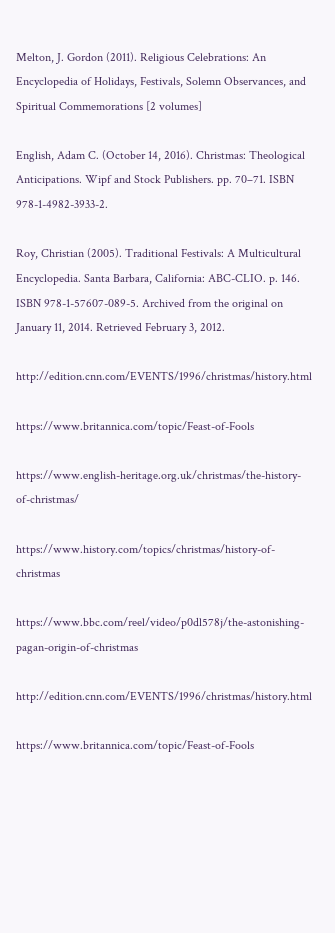Melton, J. Gordon (2011). Religious Celebrations: An Encyclopedia of Holidays, Festivals, Solemn Observances, and Spiritual Commemorations [2 volumes]

English, Adam C. (October 14, 2016). Christmas: Theological Anticipations. Wipf and Stock Publishers. pp. 70–71. ISBN 978-1-4982-3933-2.

Roy, Christian (2005). Traditional Festivals: A Multicultural Encyclopedia. Santa Barbara, California: ABC-CLIO. p. 146. ISBN 978-1-57607-089-5. Archived from the original on January 11, 2014. Retrieved February 3, 2012.

http://edition.cnn.com/EVENTS/1996/christmas/history.html

https://www.britannica.com/topic/Feast-of-Fools

https://www.english-heritage.org.uk/christmas/the-history-of-christmas/

https://www.history.com/topics/christmas/history-of-christmas

https://www.bbc.com/reel/video/p0dl578j/the-astonishing-pagan-origin-of-christmas

http://edition.cnn.com/EVENTS/1996/christmas/history.html

https://www.britannica.com/topic/Feast-of-Fools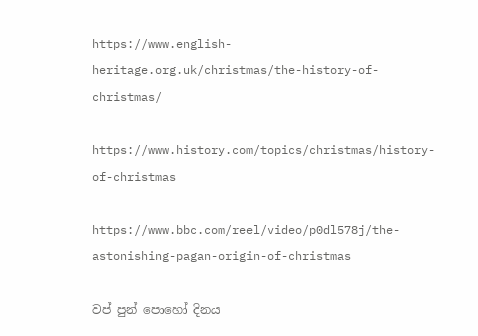https://www.english-heritage.org.uk/christmas/the-history-of-christmas/

https://www.history.com/topics/christmas/history-of-christmas

https://www.bbc.com/reel/video/p0dl578j/the-astonishing-pagan-origin-of-christmas

වප් පුන් පොහෝ දිනය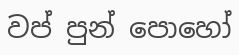වප් පුන් පොහෝ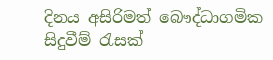දිනය අසිරිමත් බෞද්ධාගමික සිදුවීම් රැසක්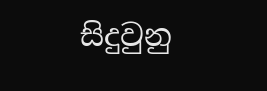සිදුවුනු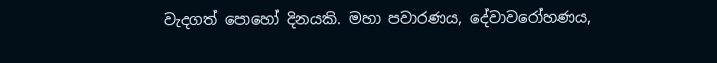වැදගත් පොහෝ දිනයකි. මහා පවාරණය, දේවාවරෝහණය,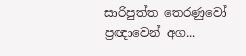සාරිපුත්ත තෙරණුවෝ ප්‍රඥාවෙන් අග...